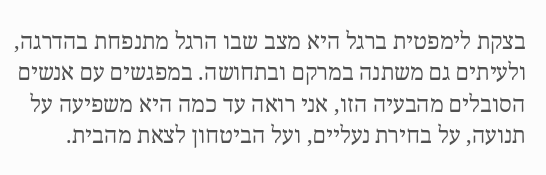בצקת לימפטית ברגל היא מצב שבו הרגל מתנפחת בהדרגה, ולעיתים גם משתנה במרקם ובתחושה. במפגשים עם אנשים הסובלים מהבעיה הזו, אני רואה עד כמה היא משפיעה על תנועה, על בחירת נעליים, ועל הביטחון לצאת מהבית.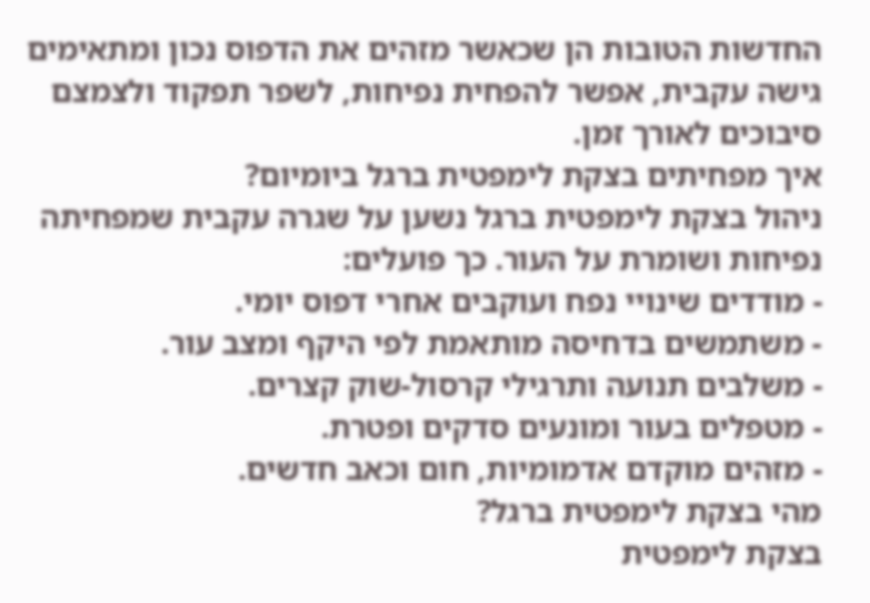החדשות הטובות הן שכאשר מזהים את הדפוס נכון ומתאימים גישה עקבית, אפשר להפחית נפיחות, לשפר תפקוד ולצמצם סיבוכים לאורך זמן.
איך מפחיתים בצקת לימפטית ברגל ביומיום?
ניהול בצקת לימפטית ברגל נשען על שגרה עקבית שמפחיתה נפיחות ושומרת על העור. כך פועלים:
- מודדים שינויי נפח ועוקבים אחרי דפוס יומי.
- משתמשים בדחיסה מותאמת לפי היקף ומצב עור.
- משלבים תנועה ותרגילי קרסול-שוק קצרים.
- מטפלים בעור ומונעים סדקים ופטרת.
- מזהים מוקדם אדמומיות, חום וכאב חדשים.
מהי בצקת לימפטית ברגל?
בצקת לימפטית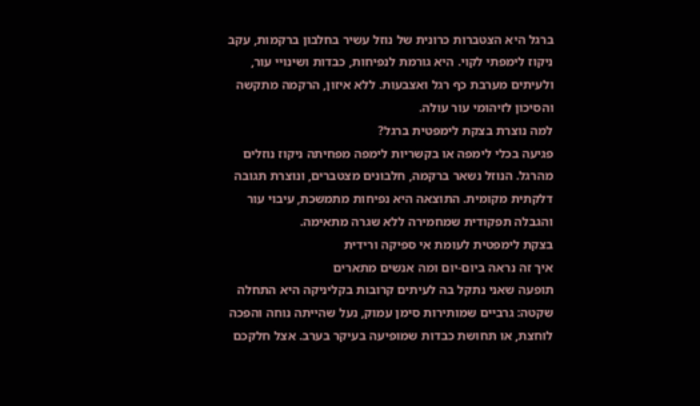ברגל היא הצטברות כרונית של נוזל עשיר בחלבון ברקמות, עקב ניקוז לימפתי לקוי. היא גורמת לנפיחות, כבדות ושינויי עור, ולעיתים מערבת כף רגל ואצבעות. ללא איזון, הרקמה מתקשה והסיכון לזיהומי עור עולה.
למה נוצרת בצקת לימפטית ברגל?
פגיעה בכלי לימפה או בקשריות לימפה מפחיתה ניקוז נוזלים מהרגל. הנוזל נשאר ברקמה, חלבונים מצטברים, ונוצרת תגובה דלקתית מקומית. התוצאה היא נפיחות מתמשכת, עיבוי עור והגבלה תפקודית שמחמירה ללא שגרה מתאימה.
בצקת לימפטית לעומת אי ספיקה ורידית
איך זה נראה ביום-יום ומה אנשים מתארים
תופעה שאני נתקל בה לעיתים קרובות בקליניקה היא התחלה שקטה: גרביים שמותירות סימן עמוק, נעל שהייתה נוחה והפכה לוחצת, או תחושת כבדות שמופיעה בעיקר בערב. אצל חלקכם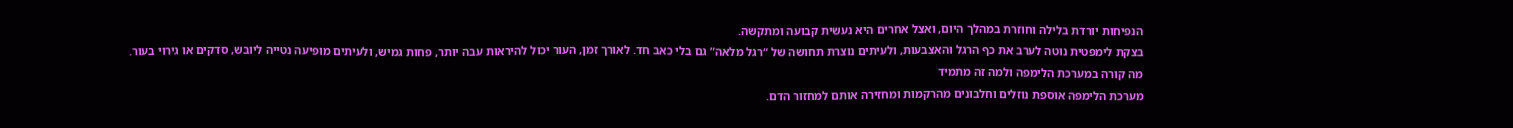הנפיחות יורדת בלילה וחוזרת במהלך היום, ואצל אחרים היא נעשית קבועה ומתקשה.
בצקת לימפטית נוטה לערב את כף הרגל והאצבעות, ולעיתים נוצרת תחושה של “רגל מלאה” גם בלי כאב חד. לאורך זמן, העור יכול להיראות עבה יותר, פחות גמיש, ולעיתים מופיעה נטייה ליובש, סדקים או גירוי בעור.
מה קורה במערכת הלימפה ולמה זה מתמיד
מערכת הלימפה אוספת נוזלים וחלבונים מהרקמות ומחזירה אותם למחזור הדם.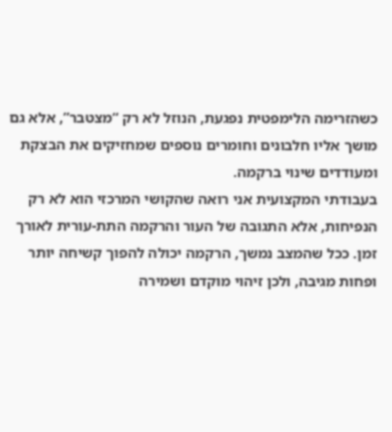כשהזרימה הלימפטית נפגעת, הנוזל לא רק “מצטבר”, אלא גם מושך אליו חלבונים וחומרים נוספים שמחזיקים את הבצקת ומעודדים שינוי ברקמה.
בעבודתי המקצועית אני רואה שהקושי המרכזי הוא לא רק הנפיחות, אלא התגובה של העור והרקמה התת-עורית לאורך זמן. ככל שהמצב נמשך, הרקמה יכולה להפוך קשיחה יותר ופחות מגיבה, ולכן זיהוי מוקדם ושמירה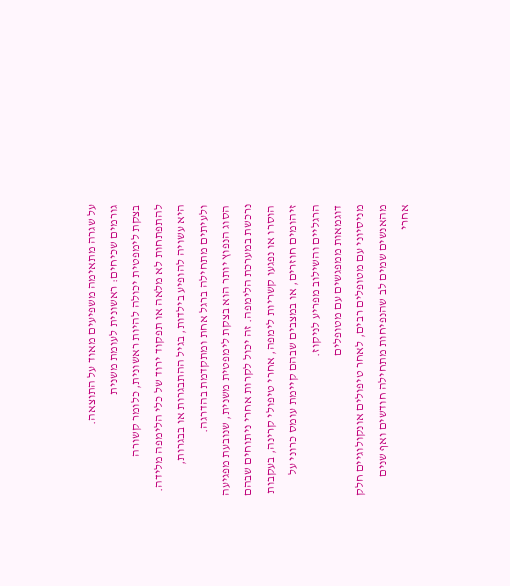על שגרה מתאימה משפיעים מאוד על התוצאה.
גורמים שכיחים: ראשונית לעומת משנית
בצקת לימפטית יכולה להיות ראשונית, כלומר קשורה להתפתחות לא מלאה או תפקוד ירוד של כלי הלימפה מלידה. היא עשויה להופיע בילדות, בגיל ההתבגרות או בבגרות, ולעיתים מתחילה ברגל אחת ומתקדמת בהדרגה.
הסוג הנפוץ יותר הוא בצקת לימפטית משנית, שנובעת מפגיעה נרכשת במערכת הלימפה. זה יכול לקרות אחרי ניתוחים שבהם הוסרו או נפגעו קשריות לימפה, אחרי טיפולי קרינה, בעקבות זיהומים חוזרים, או במצבים שבהם קיימת עומס כרוני על הרגליים והשילוב מפריע לניקוז.
דוגמאות ממפגשים עם מטופלים
מניסיוני עם מטופלים רבים, לאחר טיפולים אונקולוגיים חלק מהאנשים שמים לב שהנפיחות מתחילה חודשים ואף שנים אחרי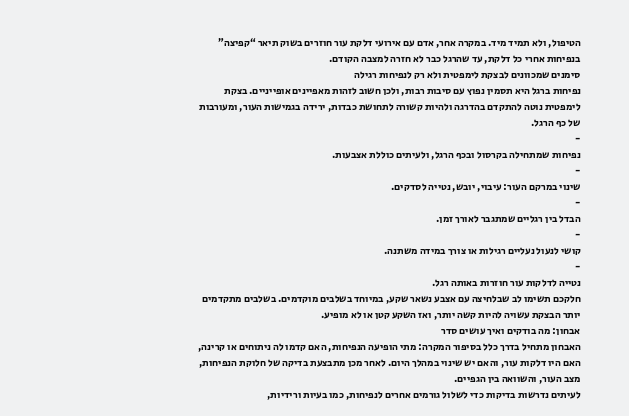הטיפול, ולא תמיד מיד. במקרה אחר, אדם עם אירועי דלקת עור חוזרים בשוק תיאר “קפיצה” בנפיחות אחרי כל דלקת, עד שהרגל כבר לא חזרה למצבה הקודם.
סימנים שמכוונים לבצקת לימפטית ולא רק לנפיחות רגילה
נפיחות ברגל היא תסמין נפוץ עם סיבות רבות, ולכן חשוב לזהות מאפיינים אופייניים. בצקת לימפטית נוטה להתקדם בהדרגה ולהיות קשורה לתחושת כבדות, ירידה בגמישות העור, ומעורבות של כף הרגל.
-
נפיחות שמתחילה בקרסול ובכף הרגל, ולעיתים כוללת אצבעות.
-
שינוי במרקם העור: עיבוי, יובש, נטייה לסדקים.
-
הבדל בין רגליים שמתגבר לאורך זמן.
-
קושי לנעול נעליים רגילות או צורך במידה משתנה.
-
נטייה לדלקות עור חוזרות באותה רגל.
חלקכם תשימו לב שבלחיצה עם אצבע נשאר שקע, במיוחד בשלבים מוקדמים. בשלבים מתקדמים יותר הבצקת עשויה להיות קשה יותר, ואז השקע קטן או לא מופיע.
אבחון: מה בודקים ואיך עושים סדר
האבחון מתחיל בדרך כלל בסיפור המקרה: מתי הופיעה הנפיחות, האם קדמו לה ניתוחים או קרינה, האם היו דלקות עור, והאם יש שינוי במהלך היום. לאחר מכן מתבצעת בדיקה של חלוקת הנפיחות, מצב העור, והשוואה בין הגפיים.
לעיתים נדרשות בדיקות כדי לשלול גורמים אחרים לנפיחות, כמו בעיות ורידיות,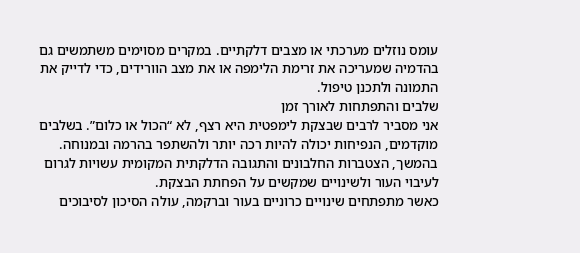עומס נוזלים מערכתי או מצבים דלקתיים. במקרים מסוימים משתמשים גם בהדמיה שמעריכה את זרימת הלימפה או את מצב הוורידים, כדי לדייק את התמונה ולתכנן טיפול.
שלבים והתפתחות לאורך זמן
אני מסביר לרבים שבצקת לימפטית היא רצף, לא “הכול או כלום”. בשלבים מוקדמים, הנפיחות יכולה להיות רכה יותר ולהשתפר בהרמה ובמנוחה. בהמשך, הצטברות החלבונים והתגובה הדלקתית המקומית עשויות לגרום לעיבוי העור ולשינויים שמקשים על הפחתת הבצקת.
כאשר מתפתחים שינויים כרוניים בעור וברקמה, עולה הסיכון לסיבוכים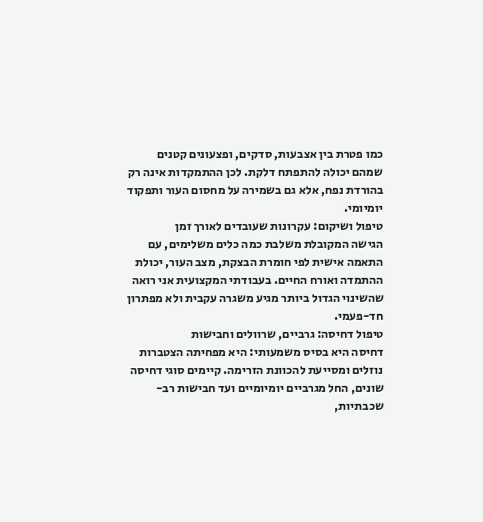כמו פטרת בין אצבעות, סדקים, ופצעונים קטנים שמהם יכולה להתפתח דלקת. לכן ההתמקדות אינה רק בהורדת נפח, אלא גם בשמירה על מחסום העור ותפקוד יומיומי.
טיפול ושיקום: עקרונות שעובדים לאורך זמן
הגישה המקובלת משלבת כמה כלים משלימים, עם התאמה אישית לפי חומרת הבצקת, מצב העור, יכולת ההתמדה ואורח החיים. בעבודתי המקצועית אני רואה שהשינוי הגדול ביותר מגיע משגרה עקבית ולא מפתרון חד-פעמי.
טיפול דחיסה: גרביים, שרוולים וחבישות
דחיסה היא בסיס משמעותי: היא מפחיתה הצטברות נוזלים ומסייעת להכוונת הזרימה. קיימים סוגי דחיסה שונים, החל מגרביים יומיומיים ועד חבישות רב-שכבתיות,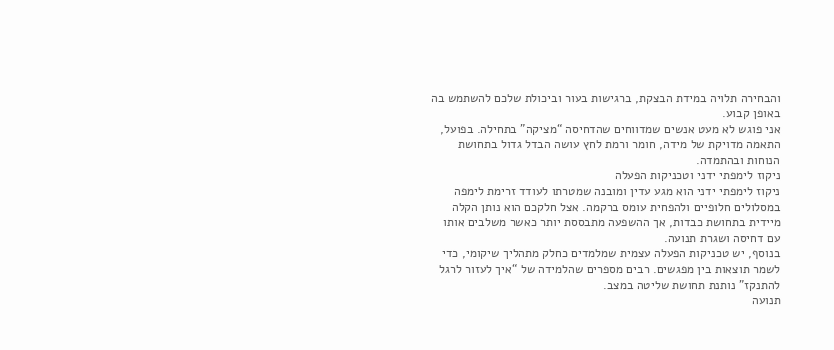והבחירה תלויה במידת הבצקת, ברגישות בעור וביכולת שלכם להשתמש בה באופן קבוע.
אני פוגש לא מעט אנשים שמדווחים שהדחיסה “מציקה” בתחילה. בפועל, התאמה מדויקת של מידה, חומר ורמת לחץ עושה הבדל גדול בתחושת הנוחות ובהתמדה.
ניקוז לימפתי ידני וטכניקות הפעלה
ניקוז לימפתי ידני הוא מגע עדין ומובנה שמטרתו לעודד זרימת לימפה במסלולים חלופיים ולהפחית עומס ברקמה. אצל חלקכם הוא נותן הקלה מיידית בתחושת כבדות, אך ההשפעה מתבססת יותר כאשר משלבים אותו עם דחיסה ושגרת תנועה.
בנוסף, יש טכניקות הפעלה עצמית שמלמדים כחלק מתהליך שיקומי, כדי לשמר תוצאות בין מפגשים. רבים מספרים שהלמידה של “איך לעזור לרגל להתנקז” נותנת תחושת שליטה במצב.
תנועה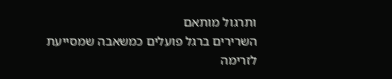ותרגול מותאם
השרירים ברגל פועלים כמשאבה שמסייעת לזרימה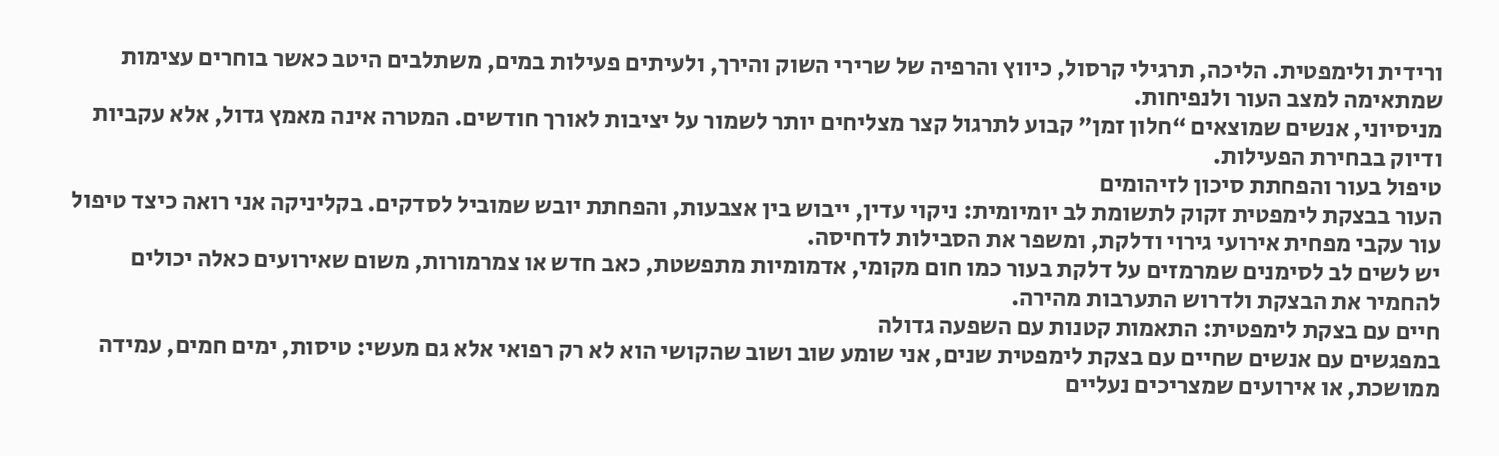ורידית ולימפטית. הליכה, תרגילי קרסול, כיווץ והרפיה של שרירי השוק והירך, ולעיתים פעילות במים, משתלבים היטב כאשר בוחרים עצימות שמתאימה למצב העור ולנפיחות.
מניסיוני, אנשים שמוצאים “חלון זמן” קבוע לתרגול קצר מצליחים יותר לשמור על יציבות לאורך חודשים. המטרה אינה מאמץ גדול, אלא עקביות ודיוק בבחירת הפעילות.
טיפול בעור והפחתת סיכון לזיהומים
העור בבצקת לימפטית זקוק לתשומת לב יומיומית: ניקוי עדין, ייבוש בין אצבעות, והפחתת יובש שמוביל לסדקים. בקליניקה אני רואה כיצד טיפול עור עקבי מפחית אירועי גירוי ודלקת, ומשפר את הסבילות לדחיסה.
יש לשים לב לסימנים שמרמזים על דלקת בעור כמו חום מקומי, אדמומיות מתפשטת, כאב חדש או צמרמורות, משום שאירועים כאלה יכולים להחמיר את הבצקת ולדרוש התערבות מהירה.
חיים עם בצקת לימפטית: התאמות קטנות עם השפעה גדולה
במפגשים עם אנשים שחיים עם בצקת לימפטית שנים, אני שומע שוב ושוב שהקושי הוא לא רק רפואי אלא גם מעשי: טיסות, ימים חמים, עמידה ממושכת, או אירועים שמצריכים נעליים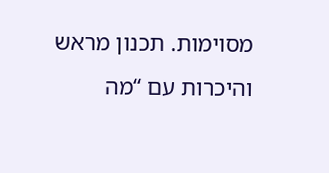מסוימות. תכנון מראש והיכרות עם “מה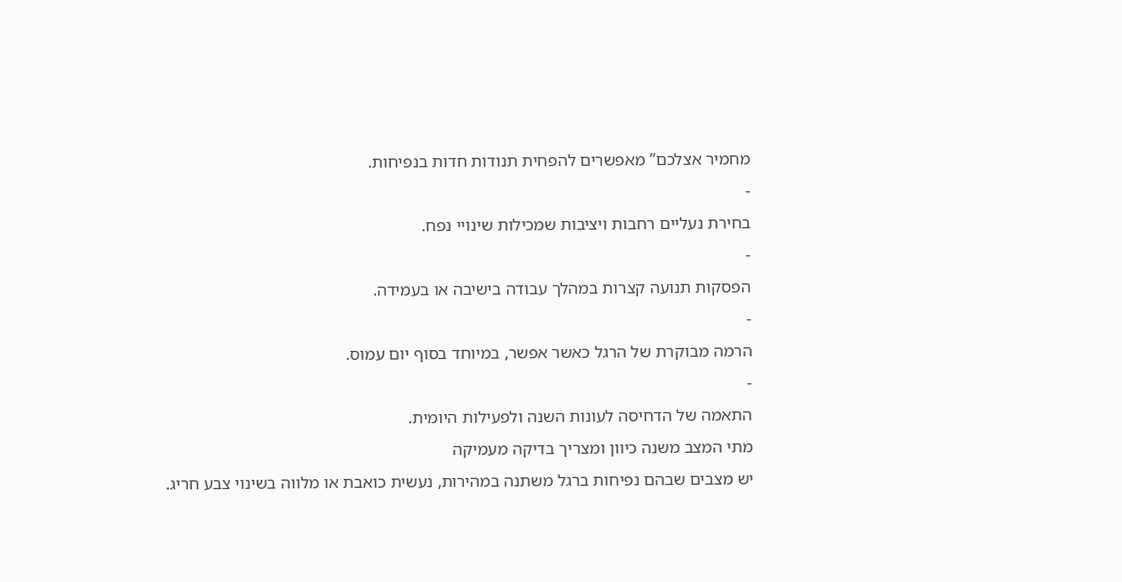מחמיר אצלכם” מאפשרים להפחית תנודות חדות בנפיחות.
-
בחירת נעליים רחבות ויציבות שמכילות שינויי נפח.
-
הפסקות תנועה קצרות במהלך עבודה בישיבה או בעמידה.
-
הרמה מבוקרת של הרגל כאשר אפשר, במיוחד בסוף יום עמוס.
-
התאמה של הדחיסה לעונות השנה ולפעילות היומית.
מתי המצב משנה כיוון ומצריך בדיקה מעמיקה
יש מצבים שבהם נפיחות ברגל משתנה במהירות, נעשית כואבת או מלווה בשינוי צבע חריג.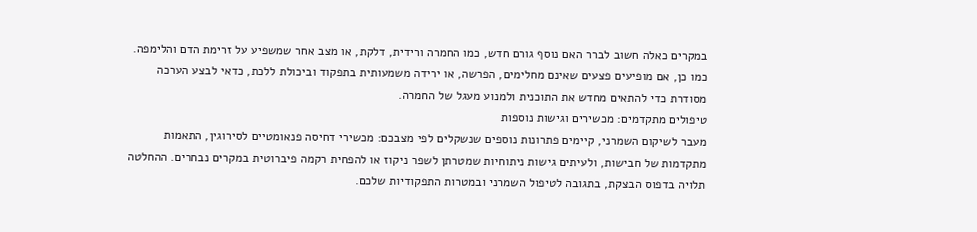במקרים כאלה חשוב לברר האם נוסף גורם חדש, כמו החמרה ורידית, דלקת, או מצב אחר שמשפיע על זרימת הדם והלימפה.
כמו כן, אם מופיעים פצעים שאינם מחלימים, הפרשה, או ירידה משמעותית בתפקוד וביכולת ללכת, כדאי לבצע הערכה מסודרת כדי להתאים מחדש את התוכנית ולמנוע מעגל של החמרה.
טיפולים מתקדמים: מכשירים וגישות נוספות
מעבר לשיקום השמרני, קיימים פתרונות נוספים שנשקלים לפי מצבכם: מכשירי דחיסה פנאומטיים לסירוגין, התאמות מתקדמות של חבישות, ולעיתים גישות ניתוחיות שמטרתן לשפר ניקוז או להפחית רקמה פיברוטית במקרים נבחרים. ההחלטה תלויה בדפוס הבצקת, בתגובה לטיפול השמרני ובמטרות התפקודיות שלכם.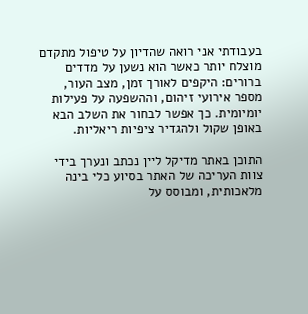בעבודתי אני רואה שהדיון על טיפול מתקדם מוצלח יותר כאשר הוא נשען על מדדים ברורים: היקפים לאורך זמן, מצב העור, מספר אירועי זיהום, וההשפעה על פעילות יומיומית. כך אפשר לבחור את השלב הבא באופן שקול ולהגדיר ציפיות ריאליות.

התוכן באתר מדיקל ליין נכתב ונערך בידי צוות העריכה של האתר בסיוע כלי בינה מלאכותית, ומבוסס על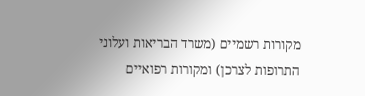מקורות רשמיים (משרד הבריאות ועלוני התרופות לצרכן) ומקורות רפואיים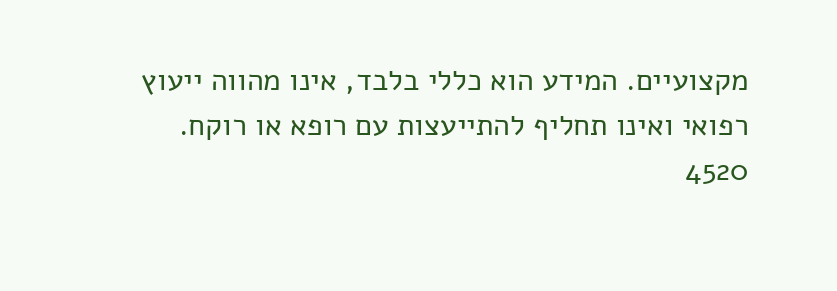מקצועיים. המידע הוא כללי בלבד, אינו מהווה ייעוץ רפואי ואינו תחליף להתייעצות עם רופא או רוקח.
4520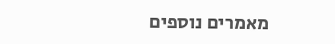מאמרים נוספים